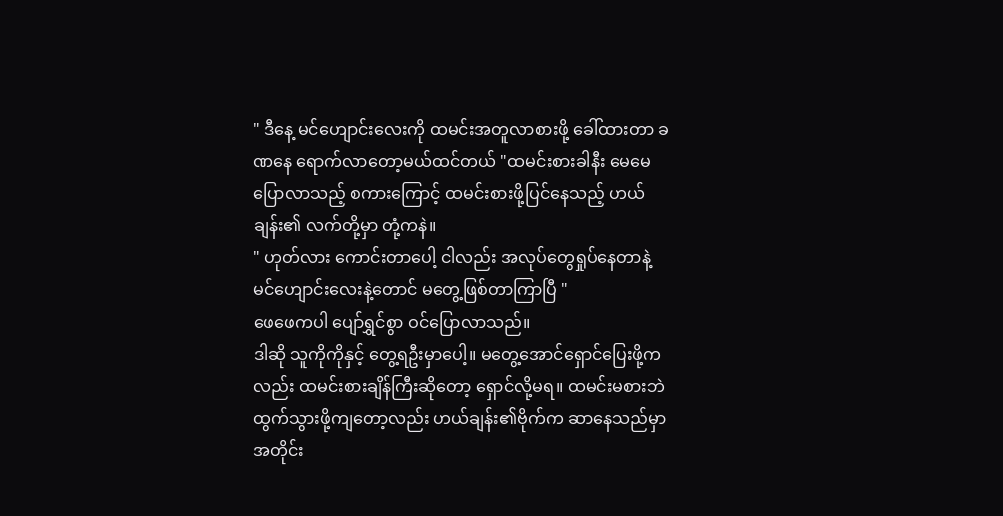" ဒီနေ့ မင်ဟျောင်းလေးကို ထမင်းအတူလာစားဖို့ ခေါ်ထားတာ ခဏနေ ရောက်လာတော့မယ်ထင်တယ် "ထမင်းစားခါနီး မေမေပြောလာသည့် စကားကြောင့် ထမင်းစားဖို့ပြင်နေသည့် ဟယ်ချန်း၏ လက်တို့မှာ တုံ့ကနဲ။
" ဟုတ်လား ကောင်းတာပေါ့ ငါလည်း အလုပ်တွေရှုပ်နေတာနဲ့ မင်ဟျောင်းလေးနဲ့တောင် မတွေ့ဖြစ်တာကြာပြီ "
ဖေဖေကပါ ပျော်ရွှင်စွာ ဝင်ပြောလာသည်။
ဒါဆို သူကိုကိုနှင့် တွေ့ရဦးမှာပေါ့။ မတွေ့အောင်ရှောင်ပြေးဖို့ကလည်း ထမင်းစားချိန်ကြီးဆိုတော့ ရှောင်လို့မရ။ ထမင်းမစားဘဲထွက်သွားဖို့ကျတော့လည်း ဟယ်ချန်း၏ဗိုက်က ဆာနေသည်မှာ အတိုင်း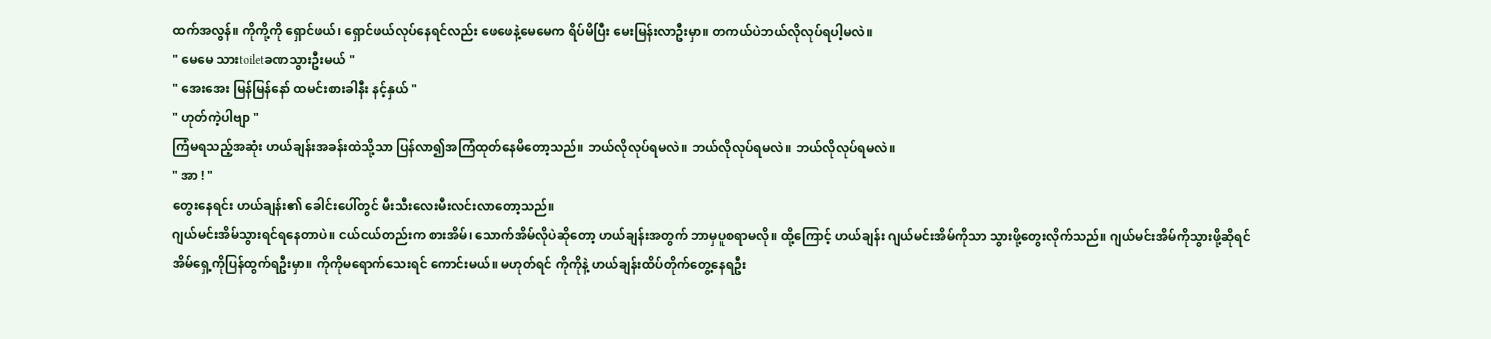ထက်အလွန်။ ကိုကို့ကို ရှောင်ဖယ်၊ ရှောင်ဖယ်လုပ်နေရင်လည်း ဖေဖေနဲ့မေမေက ရိပ်မိပြီး မေးမြန်းလာဦးမှာ။ တကယ်ပဲဘယ်လိုလုပ်ရပါ့မလဲ။
" မေမေ သားtoiletခဏသွားဦးမယ် "
" အေးအေး မြန်မြန်နော် ထမင်းစားခါနီး နင့်နှယ် "
" ဟုတ်ကဲ့ပါဗျာ "
ကြံမရသည့်အဆုံး ဟယ်ချန်းအခန်းထဲသို့သာ ပြန်လာ၍အကြံထုတ်နေမိတော့သည်။ ဘယ်လိုလုပ်ရမလဲ။ ဘယ်လိုလုပ်ရမလဲ။ ဘယ်လိုလုပ်ရမလဲ။
" အာ ! "
တွေးနေရင်း ဟယ်ချန်း၏ ခေါင်းပေါ်တွင် မီးသီးလေးမီးလင်းလာတော့သည်။
ဂျယ်မင်းအိမ်သွားရင်ရနေတာပဲ။ ငယ်ငယ်တည်းက စားအိမ်၊ သောက်အိမ်လိုပဲဆိုတော့ ဟယ်ချန်းအတွက် ဘာမှပူစရာမလို။ ထို့ကြောင့် ဟယ်ချန်း ဂျယ်မင်းအိမ်ကိုသာ သွားဖို့တွေးလိုက်သည်။ ဂျယ်မင်းအိမ်ကိုသွားဖို့ဆိုရင် အိမ်ရှေ့ကိုပြန်ထွက်ရဦးမှာ။ ကိုကိုမရောက်သေးရင် ကောင်းမယ်။ မဟုတ်ရင် ကိုကိုနဲ့ ဟယ်ချန်းထိပ်တိုက်တွေ့နေရဦး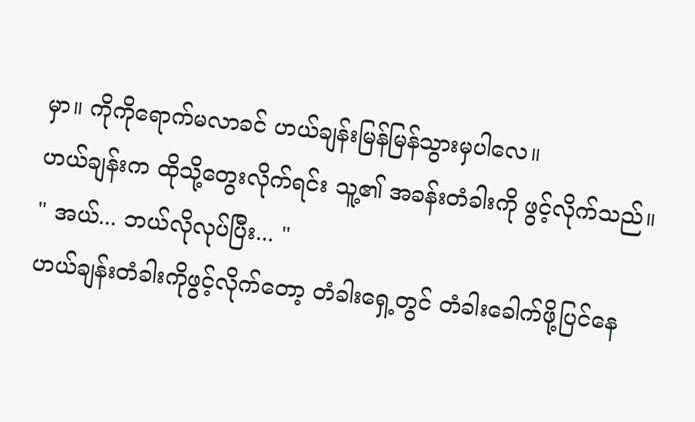မှာ။ ကိုကိုရောက်မလာခင် ဟယ်ချန်းမြန်မြန်သွားမှပါလေ။
ဟယ်ချန်းက ထိုသို့တွေးလိုက်ရင်း သူ့၏ အခန်းတံခါးကို ဖွင့်လိုက်သည်။
" အယ်... ဘယ်လိုလုပ်ပြီး... "
ဟယ်ချန်းတံခါးကိုဖွင့်လိုက်တော့ တံခါးရှေ့တွင် တံခါးခေါက်ဖို့ပြင်နေ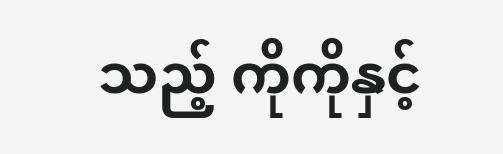သည့် ကိုကိုနှင့်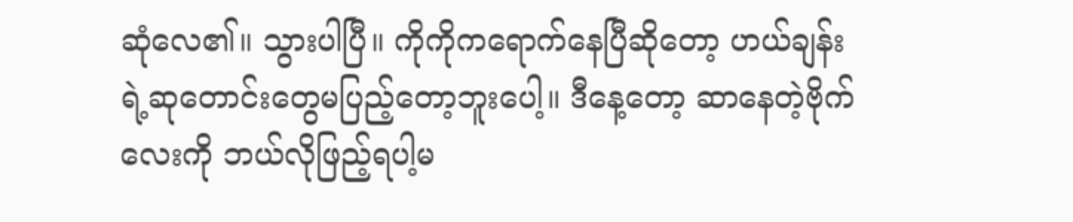ဆုံလေ၏။ သွားပါပြီ။ ကိုကိုကရောက်နေပြီဆိုတော့ ဟယ်ချန်းရဲ့ဆုတောင်းတွေမပြည့်တော့ဘူးပေါ့။ ဒီနေ့တော့ ဆာနေတဲ့ဗိုက်လေးကို ဘယ်လိုဖြည့်ရပါ့မ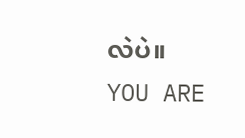လဲပဲ။
YOU ARE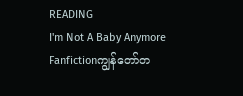READING
I'm Not A Baby Anymore
Fanfictionကျွန်တော်တ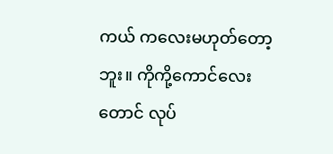ကယ် ကလေးမဟုတ်တော့ဘူး။ ကိုကို့ကောင်လေးတောင် လုပ်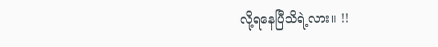လို့ရနေပြီသိရဲ့လား။ !!